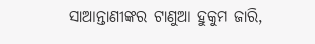ସାଆନ୍ତାଣୀଙ୍କର ଟାଣୁଆ ହୁକୁମ ଜାରି,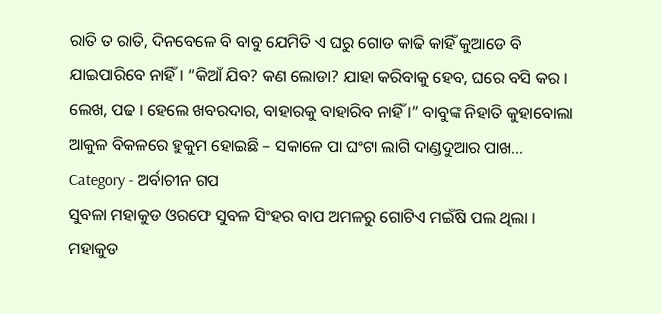ରାତି ତ ରାତି, ଦିନବେଳେ ବି ବାବୁ ଯେମିତି ଏ ଘରୁ ଗୋଡ କାଢି କାହିଁ କୁଆଡେ ବି ଯାଇପାରିବେ ନାହିଁ । “କିଆଁ ଯିବ? କଣ ଲୋଡା? ଯାହା କରିବାକୁ ହେବ, ଘରେ ବସି କର । ଲେଖ, ପଢ । ହେଲେ ଖବରଦାର, ବାହାରକୁ ବାହାରିବ ନାହିଁ ।” ବାବୁଙ୍କ ନିହାତି କୁହାବୋଲା ଆକୁଳ ବିକଳରେ ହୁକୁମ ହୋଇଛି – ସକାଳେ ପା ଘଂଟା ଲାଗି ଦାଣ୍ଡଦୁଆର ପାଖ...
Category - ଅର୍ବାଚୀନ ଗପ
ସୁବଳା ମହାକୁଡ ଓରଫେ ସୁବଳ ସିଂହର ବାପ ଅମଳରୁ ଗୋଟିଏ ମଇଁଷି ପଲ ଥିଲା । ମହାକୁଡ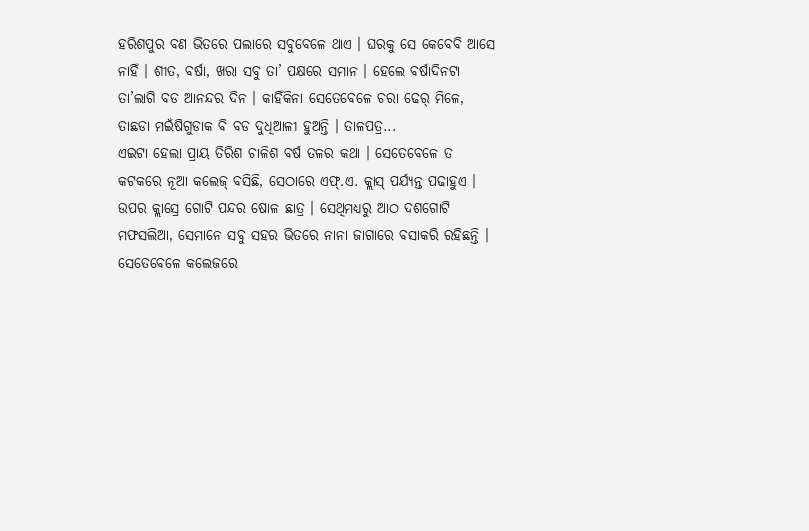ହରିଶପୁର ବଣ ଭିତରେ ପଲାରେ ସବୁବେଳେ ଥାଏ । ଘରକୁ ସେ କେବେବି ଆସେ ନାହିଁ । ଶୀତ, ବର୍ଷା, ଖରା ସବୁ ତା’ ପକ୍ଷରେ ସମାନ । ହେଲେ ବର୍ଷାଦିନଟା ତା’ଲାଗି ବଡ ଆନନ୍ଦର ଦିନ । କାହିଁକିନା ସେତେବେଳେ ଚରା ଢେର୍ ମିଳେ, ତାଛଡା ମଇଁଷିଗୁଡାକ ବି ବଡ ଦୁଧିଆଳୀ ହୁଅନ୍ତି । ତାଳପତ୍ର...
ଏଇଟା ହେଲା ପ୍ରାୟ ତିରିଶ ଚାଳିଶ ବର୍ଷ ତଳର କଥା । ସେତେବେଳେ ତ କଟକରେ ନୂଆ କଲେଜ୍ ବସିଛି, ସେଠାରେ ଏଫ୍.ଏ. କ୍ଲାସ୍ ପର୍ଯ୍ୟନ୍ତ ପଢାହୁଏ । ଉପର କ୍ଲାସ୍ରେ ଗୋଟି ପନ୍ଦର ଷୋଳ ଛାତ୍ର । ସେଥିମଧ୍ୟରୁ ଆଠ ଦଶଗୋଟି ମଫସଲିଆ, ସେମାନେ ସବୁ ସହର ଭିତରେ ନାନା ଜାଗାରେ ବସାକରି ରହିଛନ୍ତି । ସେତେବେଳେ କଲେଜରେ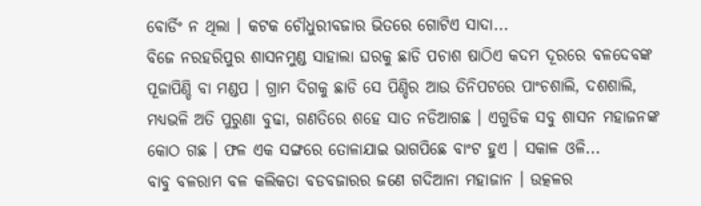ବୋର୍ଡିଂ ନ ଥିଲା । କଟକ ଚୌଧୁରୀବଜାର ଭିତରେ ଗୋଟିଏ ସାଦା...
ବିଜେ ନରହରିପୁର ଶାସନମୁଣ୍ଡ ସାହାଲା ଘରକୁ ଛାଡି ପଚାଶ ଷାଠିଏ କଦମ ଦୂରରେ ବଳଦେବଙ୍କ ପୂଜାପିଣ୍ଡି ବା ମଣ୍ଡପ । ଗ୍ରାମ ଦିଗକୁ ଛାଡି ସେ ପିଣ୍ଡିର ଆଉ ତିନିପଟରେ ପାଂଚଶାଲି, ଦଶଶାଲି, ମଧ୍ୟଭଳି ଅତି ପୁରୁଣା ବୁଢା, ଗଣତିରେ ଶହେ ସାତ ନଡିଆଗଛ । ଏଗୁଡିକ ସବୁ ଶାସନ ମହାଜନଙ୍କ କୋଠ ଗଛ । ଫଳ ଏକ ସଙ୍ଗରେ ତୋଳାଯାଇ ଭାଗପିଛେ ବାଂଟ ହୁଏ । ସକାଳ ଓଳି...
ବାବୁ ବଳରାମ ବଳ କଲିକତା ବଡବଜାରର ଜଣେ ଗଦିଆନା ମହାଜାନ । ଉତ୍କଳର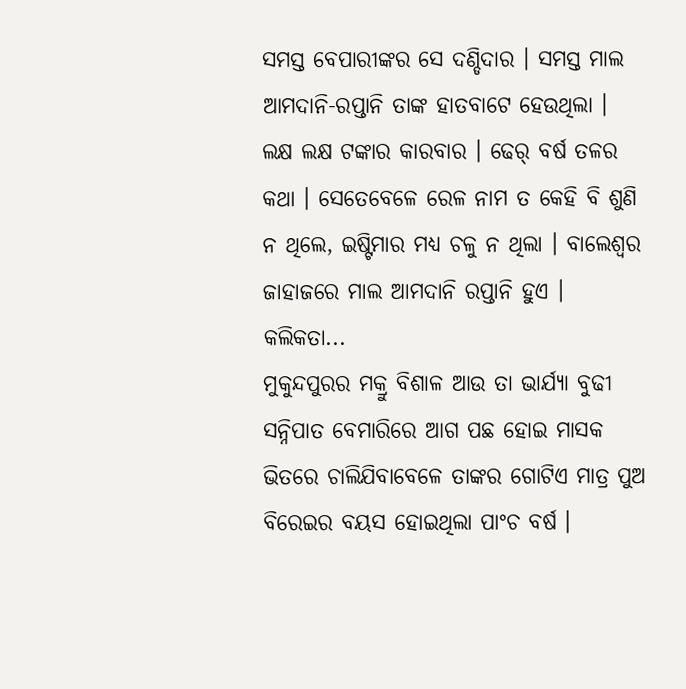ସମସ୍ତ ବେପାରୀଙ୍କର ସେ ଦଣ୍ଡିଦାର । ସମସ୍ତ ମାଲ ଆମଦାନି-ରପ୍ତାନି ତାଙ୍କ ହାତବାଟେ ହେଉଥିଲା । ଲକ୍ଷ ଲକ୍ଷ ଟଙ୍କାର କାରବାର । ଢେର୍ ବର୍ଷ ତଳର କଥା । ସେତେବେଳେ ରେଳ ନାମ ତ କେହି ବି ଶୁଣି ନ ଥିଲେ, ଇଷ୍ଟିମାର ମଧ୍ୟ ଚଳୁ ନ ଥିଲା । ବାଲେଶ୍ୱର ଜାହାଜରେ ମାଲ ଆମଦାନି ରପ୍ତାନି ହୁଏ । କଲିକତା...
ମୁକୁନ୍ଦପୁରର ମକ୍ରୁ ବିଶାଳ ଆଉ ତା ଭାର୍ଯ୍ୟା ବୁଢୀ ସନ୍ନିପାତ ବେମାରିରେ ଆଗ ପଛ ହୋଇ ମାସକ ଭିତରେ ଚାଲିଯିବାବେଳେ ତାଙ୍କର ଗୋଟିଏ ମାତ୍ର ପୁଅ ବିରେଇର ବୟସ ହୋଇଥିଲା ପାଂଚ ବର୍ଷ ।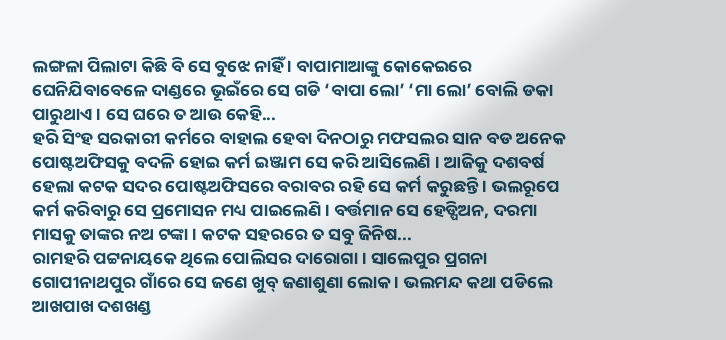ଲଙ୍ଗଳା ପିଲାଟା କିଛି ବି ସେ ବୁଝେ ନାହିଁ । ବାପାମାଆଙ୍କୁ କୋକେଇରେ ଘେନିଯିବାବେଳେ ଦାଣ୍ଡରେ ଭୂଇଁରେ ସେ ଗଡି ‘ବାପା ଲୋ’ ‘ମା ଲୋ’ ବୋଲି ଡକା ପାରୁଥାଏ । ସେ ଘରେ ତ ଆଉ କେହି...
ହରି ସିଂହ ସରକାରୀ କର୍ମରେ ବାହାଲ ହେବା ଦିନଠାରୁ ମଫସଲର ସାନ ବଡ ଅନେକ ପୋଷ୍ଟଅଫିସକୁ ବଦଳି ହୋଇ କର୍ମ ଇଞ୍ଜାମ ସେ କରି ଆସିଲେଣି । ଆଜିକୁ ଦଶବର୍ଷ ହେଲା କଟକ ସଦର ପୋଷ୍ଟଅଫିସରେ ବରାବର ରହି ସେ କର୍ମ କରୁଛନ୍ତି । ଭଲରୂପେ କର୍ମ କରିବାରୁ ସେ ପ୍ରମୋସନ ମଧ୍ୟ ପାଇଲେଣି । ବର୍ତ୍ତମାନ ସେ ହେଡ୍ପିଅନ, ଦରମା ମାସକୁ ତାଙ୍କର ନଅ ଟଙ୍କା । କଟକ ସହରରେ ତ ସବୁ ଜିନିଷ...
ରାମହରି ପଟ୍ଟନାୟକେ ଥିଲେ ପୋଲିସର ଦାରୋଗା । ସାଲେପୁର ପ୍ରଗନା ଗୋପୀନାଥପୁର ଗାଁରେ ସେ ଜଣେ ଖୁବ୍ ଜଣାଶୁଣା ଲୋକ । ଭଲମନ୍ଦ କଥା ପଡିଲେ ଆଖପାଖ ଦଶଖଣ୍ଡ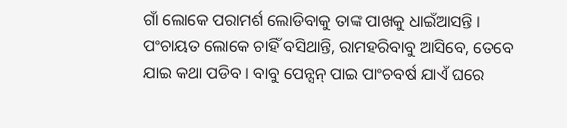ଗାଁ ଲୋକେ ପରାମର୍ଶ ଲୋଡିବାକୁ ତାଙ୍କ ପାଖକୁ ଧାଇଁଆସନ୍ତି । ପଂଚାୟତ ଲୋକେ ଚାହିଁ ବସିଥାନ୍ତି, ରାମହରିବାବୁ ଆସିବେ, ତେବେ ଯାଇ କଥା ପଡିବ । ବାବୁ ପେନ୍ସନ୍ ପାଇ ପାଂଚବର୍ଷ ଯାଏଁ ଘରେ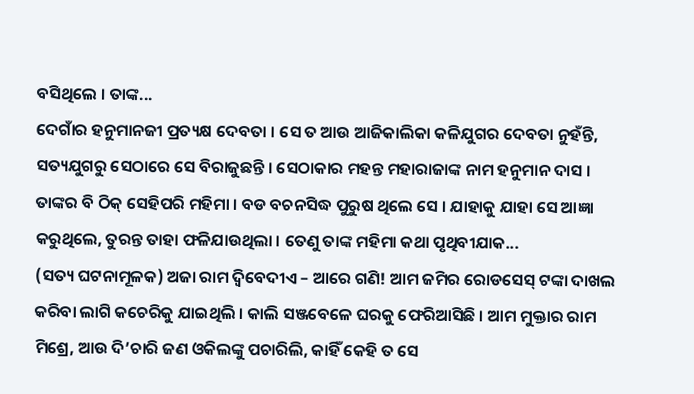ବସିଥିଲେ । ତାଙ୍କ...
ଦେଗାଁର ହନୁମାନଜୀ ପ୍ରତ୍ୟକ୍ଷ ଦେବତା । ସେ ତ ଆଉ ଆଜିକାଲିକା କଳିଯୁଗର ଦେବତା ନୁହଁନ୍ତି, ସତ୍ୟଯୁଗରୁ ସେଠାରେ ସେ ବିରାଜୁଛନ୍ତି । ସେଠାକାର ମହନ୍ତ ମହାରାଜାଙ୍କ ନାମ ହନୁମାନ ଦାସ । ତାଙ୍କର ବି ଠିକ୍ ସେହିପରି ମହିମା । ବଡ ବଚନସିଦ୍ଧ ପୁରୁଷ ଥିଲେ ସେ । ଯାହାକୁ ଯାହା ସେ ଆଜ୍ଞା କରୁଥିଲେ, ତୁରନ୍ତ ତାହା ଫଳିଯାଉଥିଲା । ତେଣୁ ତାଙ୍କ ମହିମା କଥା ପୃଥିବୀଯାକ...
(ସତ୍ୟ ଘଟନାମୂଳକ) ଅଜା ରାମ ଦ୍ୱିବେଦୀଏ – ଆରେ ଗଣି! ଆମ ଜମିର ରୋଡସେସ୍ ଟଙ୍କା ଦାଖଲ କରିବା ଲାଗି କଚେରିକୁ ଯାଇଥିଲି । କାଲି ସଞ୍ଜବେଳେ ଘରକୁ ଫେରିଆସିଛି । ଆମ ମୁକ୍ତାର ରାମ ମିଶ୍ରେ, ଆଉ ଦି’ଚାରି ଜଣ ଓକିଲଙ୍କୁ ପଚାରିଲି, କାହିଁ କେହି ତ ସେ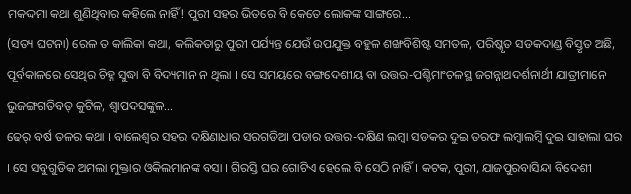ମକଦ୍ଦମା କଥା ଶୁଣିଥିବାର କହିଲେ ନାହିଁ! ପୁରୀ ସହର ଭିତରେ ବି କେତେ ଲୋକଙ୍କ ସାଙ୍ଗରେ...
(ସତ୍ୟ ଘଟନା) ରେଳ ତ କାଲିକା କଥା, କଲିକତାରୁ ପୁରୀ ପର୍ଯ୍ୟନ୍ତ ଯେଉଁ ଉପଯୁକ୍ତ ବହୁଳ ଶଙ୍ଖବିଶିଷ୍ଟ ସମତଳ, ପରିଷ୍କୃତ ସଡକଦାଣ୍ଡ ବିସ୍ତୃତ ଅଛି, ପୂର୍ବକାଳରେ ସେଥିର ଚିହ୍ନ ସୁଦ୍ଧା ବି ବିଦ୍ୟମାନ ନ ଥିଲା । ସେ ସମୟରେ ବଙ୍ଗଦେଶୀୟ ବା ଉତ୍ତର-ପଶ୍ଚିମାଂଚଳସ୍ଥ ଜଗନ୍ନାଥଦର୍ଶନାର୍ଥୀ ଯାତ୍ରୀମାନେ ଭୁଜଙ୍ଗଗତିବତ୍ କୁଟିଳ, ଶ୍ୱାପଦସଙ୍କୁଳ...
ଢେର୍ ବର୍ଷ ତଳର କଥା । ବାଲେଶ୍ୱର ସହର ଦକ୍ଷିଣାଧାର ସରଗଡିଆ ପଡାର ଉତ୍ତର-ଦକ୍ଷିଣ ଲମ୍ବା ସଡକର ଦୁଇ ତରଫ ଲମ୍ବାଲମ୍ବି ଦୁଇ ସାହାଲା ଘର । ସେ ସବୁଗୁଡିକ ଅମଲା ମୁକ୍ତାର ଓକିଲମାନଙ୍କ ବସା । ଗିରସ୍ତି ଘର ଗୋଟିଏ ହେଲେ ବି ସେଠି ନାହିଁ । କଟକ, ପୁରୀ, ଯାଜପୁରବାସିନ୍ଦା ବିଦେଶୀ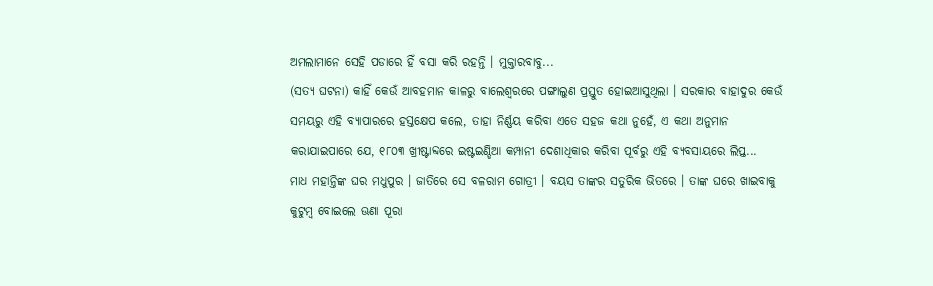ଅମଲାମାନେ ସେହି ପଡାରେ ହିଁ ବସା କରି ରହନ୍ତି । ମୁକ୍ତାରବାବୁ...
(ସତ୍ୟ ଘଟନା) କାହିଁ କେଉଁ ଆବହମାନ କାଳରୁ ବାଲେଶ୍ୱରରେ ପଙ୍ଗାଲୁଣ ପ୍ରସ୍ତୁତ ହୋଇଆସୁଥିଲା । ସରକାର ବାହାଦୁର କେଉଁ ସମୟରୁ ଏହି ବ୍ୟାପାରରେ ହସ୍ତକ୍ଷେପ କଲେ, ତାହା ନିର୍ଣ୍ଣୟ କରିବା ଏତେ ସହଜ କଥା ନୁହେଁ, ଏ କଥା ଅନୁମାନ କରାଯାଇପାରେ ଯେ, ୧୮୦୩ ଖ୍ରୀଷ୍ଟାବ୍ଦରେ ଇଷ୍ଟଇଣ୍ଡିଆ କମ୍ପାନୀ ଦେଶାଧିକାର କରିବା ପୂର୍ବରୁ ଏହି ବ୍ୟବସାୟରେ ଲିପ୍ତ...
ମାଧ ମହାନ୍ତିଙ୍କ ଘର ମଧୁପୁର । ଜାତିରେ ସେ ବଳରାମ ଗୋତ୍ରୀ । ବୟସ ତାଙ୍କର ସତୁରିକ ଭିତରେ । ତାଙ୍କ ଘରେ ଖାଇବାକୁ କୁଟୁମ୍ବ ବୋଇଲେ ଊଣା ପୂରା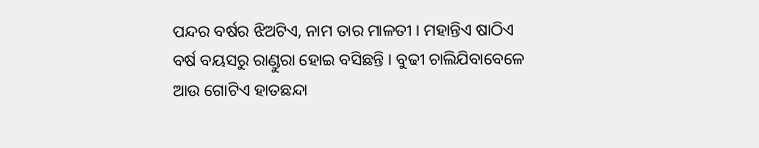ପନ୍ଦର ବର୍ଷର ଝିଅଟିଏ, ନାମ ତାର ମାଳତୀ । ମହାନ୍ତିଏ ଷାଠିଏ ବର୍ଷ ବୟସରୁ ରାଣ୍ଡୁରା ହୋଇ ବସିଛନ୍ତି । ବୁଢୀ ଚାଲିଯିବାବେଳେ ଆଉ ଗୋଟିଏ ହାତଛନ୍ଦା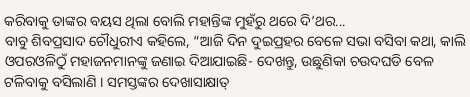କରିବାକୁ ତାଙ୍କର ବୟସ ଥିଲା ବୋଲି ମହାନ୍ତିଙ୍କ ମୁହଁରୁ ଥରେ ଦି’ଥର...
ବାବୁ ଶିବପ୍ରସାଦ ଚୌଧୁରୀଏ କହିଲେ, “ଆଜି ଦିନ ଦୁଇପ୍ରହର ବେଳେ ସଭା ବସିବା କଥା, କାଲି ଓପରଓଳିଠୁଁ ମହାଜନମାନଙ୍କୁ ଜଣାଇ ଦିଆଯାଇଛି- ଦେଖନ୍ତୁ, ଉଛୁଣିକା ଚଉଦଘଡି ବେଳ ଟଳିବାକୁ ବସିଲାଣି । ସମସ୍ତଙ୍କର ଦେଖାସାକ୍ଷାତ୍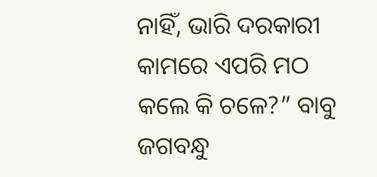ନାହିଁ, ଭାରି ଦରକାରୀ କାମରେ ଏପରି ମଠ କଲେ କି ଚଳେ?” ବାବୁ ଜଗବନ୍ଧୁ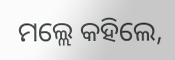ମଲ୍ଲେ କହିଲେ,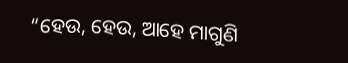“ହେଉ, ହେଉ, ଆହେ ମାଗୁଣି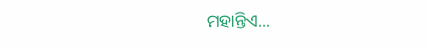ମହାନ୍ତିଏ...